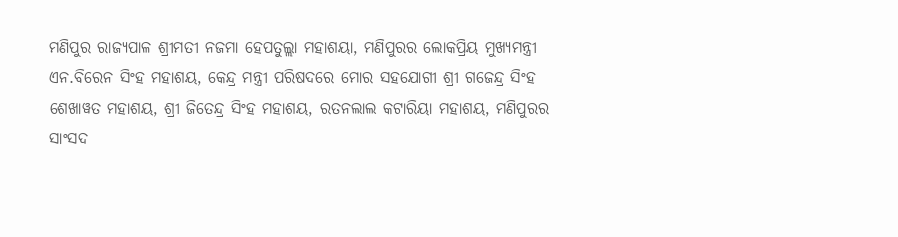ମଣିପୁର ରାଜ୍ୟପାଳ ଶ୍ରୀମତୀ ନଜମା ହେପତୁଲ୍ଲା ମହାଶୟା, ମଣିପୁରର ଲୋକପ୍ରିୟ ମୁଖ୍ୟମନ୍ତ୍ରୀ ଏନ.ବିରେନ ସିଂହ ମହାଶୟ, କେନ୍ଦ୍ର ମନ୍ତ୍ରୀ ପରିଷଦରେ ମୋର ସହଯୋଗୀ ଶ୍ରୀ ଗଜେନ୍ଦ୍ର ସିଂହ ଶେଖାୱତ ମହାଶୟ, ଶ୍ରୀ ଜିତେନ୍ଦ୍ର ସିଂହ ମହାଶୟ, ରତନଲାଲ କଟାରିୟା ମହାଶୟ, ମଣିପୁରର ସାଂସଦ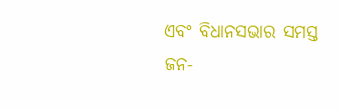ଏବଂ ବିଧାନସଭାର ସମସ୍ତ ଜନ-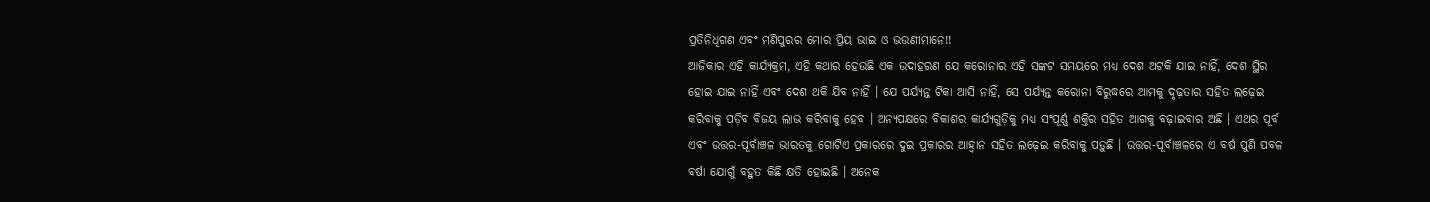ପ୍ରତିନିଧିଗଣ ଏବଂ ମଣିପୁରର ମୋର ପ୍ରିୟ ଭାଇ ଓ ଭଉଣୀମାନେ!!
ଆଜିକାର ଏହି କାର୍ଯ୍ୟକ୍ରମ, ଏହି କଥାର ହେଉଛି ଏକ ଉଦାହରଣ ଯେ କରୋନାର ଏହି ସଙ୍କଟ ସମୟରେ ମଧ୍ୟ ଦେଶ ଅଟକି ଯାଇ ନାହିଁ, ଦେଶ ସ୍ଥିର ହୋଇ ଯାଇ ନାହିଁ ଏବଂ ଦେଶ ଥକି ଯିବ ନାହିଁ । ଯେ ପର୍ଯ୍ୟନ୍ତ ଟିକା ଆସି ନାହିଁ, ସେ ପର୍ଯ୍ୟନ୍ତ କରୋନା ବିରୁଦ୍ଧରେ ଆମକୁ ଦୃଢ଼ତାର ସହିତ ଲଢ଼େଇ କରିବାକୁ ପଡ଼ିବ ବିଜୟ ଲାଭ କରିବାକୁ ହେବ । ଅନ୍ୟପକ୍ଷରେ ବିକାଶର କାର୍ଯ୍ୟଗୁଡ଼ିକୁ ମଧ୍ୟ ସଂପୂର୍ଣ୍ଣ ଶକ୍ତିର ସହିତ ଆଗକୁ ବଢ଼ାଇବାର ଅଛି । ଏଥର ପୂର୍ବ ଏବଂ ଉତ୍ତର-ପୂର୍ବାଞ୍ଚଳ ଭାରତକୁ ଗୋଟିଏ ପ୍ରକାରରେ ଦୁଇ ପ୍ରକାରର ଆହ୍ୱାନ ସହିତ ଲଢ଼େଇ କରିବାକୁ ପଡ଼ୁଛି । ଉତ୍ତର-ପୂର୍ବାଞ୍ଚଳରେ ଏ ବର୍ଷ ପୁଣି ପବଳ ବର୍ଷା ଯୋଗୁଁ ବହୁତ କିଛି କ୍ଷତି ହୋଇଛି । ଅନେକ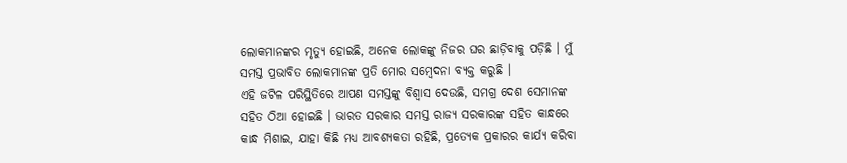ଲୋକମାନଙ୍କର ମୃତ୍ୟୁ ହୋଇଛି, ଅନେକ ଲୋକଙ୍କୁ ନିଜର ଘର ଛାଡ଼ିବାକୁ ପଡ଼ିଛି । ମୁଁ ସମସ୍ତ ପ୍ରଭାବିତ ଲୋକମାନଙ୍କ ପ୍ରତି ମୋର ସମ୍ବେଦନା ବ୍ୟକ୍ତ କରୁଛି ।
ଏହି ଜଟିଳ ପରିସ୍ଥିତିରେ ଆପଣ ସମସ୍ତଙ୍କୁ ବିଶ୍ୱାସ ଦେଉଛି, ସମଗ୍ର ଦେଶ ସେମାନଙ୍କ ସହିତ ଠିଆ ହୋଇଛି । ଭାରତ ସରକାର ସମସ୍ତ ରାଜ୍ୟ ସରକାରଙ୍କ ସହିତ କାନ୍ଧରେ କାନ୍ଧ ମିଶାଇ, ଯାହା କିଛି ମଧ୍ୟ ଆବଶ୍ୟକତା ରହିଛି, ପ୍ରତ୍ୟେକ ପ୍ରକାରର କାର୍ଯ୍ୟ କରିବା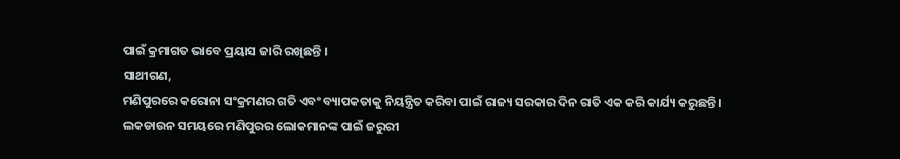ପାଇଁ କ୍ରମାଗତ ଭାବେ ପ୍ରୟାସ ଜାରି ରଖିଛନ୍ତି ।
ସାଥୀଗଣ,
ମଣିପୁରରେ କରୋନା ସଂକ୍ରମଣର ଗତି ଏବଂ ବ୍ୟାପକତାକୁ ନିୟନ୍ତ୍ରିତ କରିବା ପାଇଁ ରାଜ୍ୟ ସରକାର ଦିନ ରାତି ଏକ କରି କାର୍ଯ୍ୟ କରୁଛନ୍ତି ।
ଲକଡାଉନ ସମୟରେ ମଣିପୁରର ଲୋକମାନଙ୍କ ପାଇଁ ଜରୁରୀ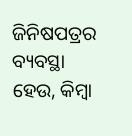ଜିନିଷପତ୍ରର ବ୍ୟବସ୍ଥା ହେଉ, କିମ୍ବା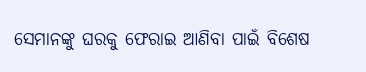ସେମାନଙ୍କୁ ଘରକୁ ଫେରାଇ ଆଣିବା ପାଇଁ ବିଶେଷ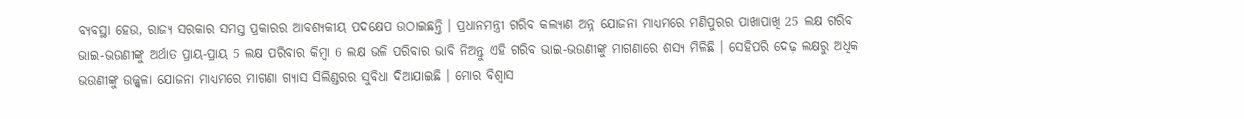ବ୍ୟବସ୍ଥା ହେଉ, ରାଜ୍ୟ ସରକାର ସମସ୍ତ ପ୍ରକାରର ଆବଶ୍ୟକୀୟ ପଦକ୍ଷେପ ଉଠାଇଛନ୍ତି । ପ୍ରଧାନମନ୍ତ୍ରୀ ଗରିବ କଲ୍ୟାଣ ଅନ୍ନ ଯୋଜନା ମାଧ୍ୟମରେ ମଣିପୁରର ପାଖାପାଖି 25 ଲକ୍ଷ ଗରିବ ଭାଇ-ଭଉଣୀଙ୍କୁ ଅର୍ଥାତ ପ୍ରାୟ-ପ୍ରାୟ 5 ଲକ୍ଷ ପରିବାର କିମ୍ବା 6 ଲକ୍ଷ ଭଳି ପରିବାର ଭାବି ନିଅନ୍ତୁ ଏହି ଗରିବ ଭାଇ-ଭଉଣୀଙ୍କୁ ମାଗଣାରେ ଶସ୍ୟ ମିଳିଛି । ସେହିପରି ଦେଢ଼ ଲକ୍ଷରୁ ଅଧିକ ଭଉଣୀଙ୍କୁ ଉଜ୍ଜ୍ୱଳା ଯୋଜନା ମାଧ୍ୟମରେ ମାଗଣା ଗ୍ୟାସ ସିଲିଣ୍ଡରର ସୁବିଧା ଦିଆଯାଇଛି । ମୋର ବିଶ୍ୱାସ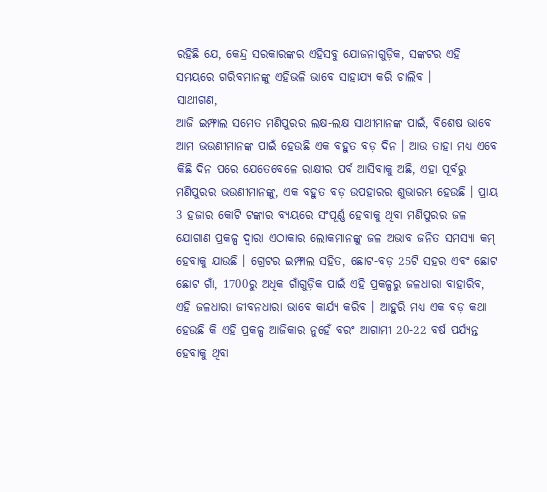ରହିଛି ଯେ, କେନ୍ଦ୍ର ସରକାରଙ୍କର ଏହିସବୁ ଯୋଜନାଗୁଡ଼ିକ, ସଙ୍କଟର ଏହି ସମୟରେ ଗରିବମାନଙ୍କୁ ଏହିଭଳି ଭାବେ ସାହାଯ୍ୟ କରି ଚାଲିବ ।
ସାଥୀଗଣ,
ଆଜି ଇମ୍ଫାଲ ସମେତ ମଣିପୁରର ଲକ୍ଷ-ଲକ୍ଷ ସାଥୀମାନଙ୍କ ପାଇଁ, ବିଶେଷ ଭାବେ ଆମ ଭଉଣୀମାନଙ୍କ ପାଇଁ ହେଉଛି ଏକ ବହୁତ ବଡ଼ ଦିନ । ଆଉ ତାହା ମଧ୍ୟ ଏବେ କିଛି ଦିନ ପରେ ଯେତେବେଳେ ରାକ୍ଷୀର ପର୍ବ ଆସିବାକୁ ଅଛି, ଏହା ପୂର୍ବରୁ ମଣିପୁରର ଭଉଣୀମାନଙ୍କୁ, ଏକ ବହୁତ ବଡ଼ ଉପହାରର ଶୁଭାରମ୍ଭ ହେଉଛି । ପ୍ରାୟ 3 ହଜାର କୋଟି ଟଙ୍କାର ବ୍ୟୟରେ ସଂପୂର୍ଣ୍ଣ ହେବାକୁ ଥିବା ମଣିପୁରର ଜଳ ଯୋଗାଣ ପ୍ରକଳ୍ପ ଦ୍ୱାରା ଏଠାକାର ଲୋକମାନଙ୍କୁ ଜଳ ଅଭାବ ଜନିତ ସମସ୍ୟା କମ୍ ହେବାକୁ ଯାଉଛି । ଗ୍ରେଟର ଇମ୍ଫାଲ ସହିତ, ଛୋଟ-ବଡ଼ 25ଟି ସହର ଏବଂ ଛୋଟ ଛୋଟ ଗାଁ, 1700ରୁ ଅଧିକ ଗାଁଗୁଡ଼ିକ ପାଇଁ ଏହି ପ୍ରକଳ୍ପରୁ ଜଳଧାରା ବାହାରିବ, ଏହି ଜଳଧାରା ଜୀବନଧାରା ଭାବେ କାର୍ଯ୍ୟ କରିବ । ଆହୁରି ମଧ୍ୟ ଏକ ବଡ଼ କଥା ହେଉଛି କି ଏହି ପ୍ରକଳ୍ପ ଆଜିକାର ନୁହେଁ ବରଂ ଆଗାମୀ 20-22 ବର୍ଷ ପର୍ଯ୍ୟନ୍ତ ହେବାକୁ ଥିବା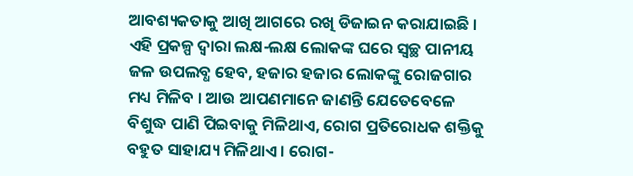ଆବଶ୍ୟକତାକୁ ଆଖି ଆଗରେ ରଖି ଡିଜାଇନ କରାଯାଇଛି ।
ଏହି ପ୍ରକଳ୍ପ ଦ୍ୱାରା ଲକ୍ଷ-ଲକ୍ଷ ଲୋକଙ୍କ ଘରେ ସ୍ୱଚ୍ଛ ପାନୀୟ ଜଳ ଉପଲବ୍ଧ ହେବ, ହଜାର ହଜାର ଲୋକଙ୍କୁ ରୋଜଗାର ମଧ୍ୟ ମିଳିବ । ଆଉ ଆପଣମାନେ ଜାଣନ୍ତି ଯେତେବେଳେ ବିଶୁଦ୍ଧ ପାଣି ପିଇବାକୁ ମିଳିଥାଏ, ରୋଗ ପ୍ରତିରୋଧକ ଶକ୍ତିକୁ ବହୁତ ସାହାଯ୍ୟ ମିଳିଥାଏ । ରୋଗ-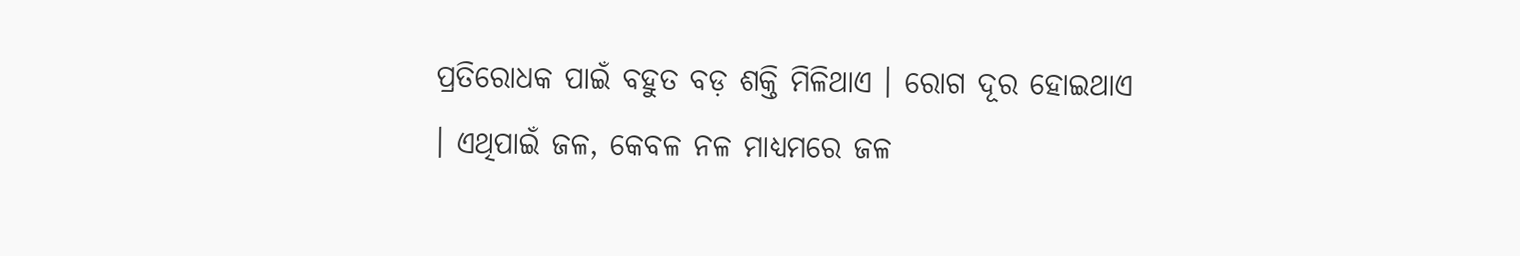ପ୍ରତିରୋଧକ ପାଇଁ ବହୁତ ବଡ଼ ଶକ୍ତି ମିଳିଥାଏ । ରୋଗ ଦୂର ହୋଇଥାଏ । ଏଥିପାଇଁ ଜଳ, କେବଳ ନଳ ମାଧ୍ୟମରେ ଜଳ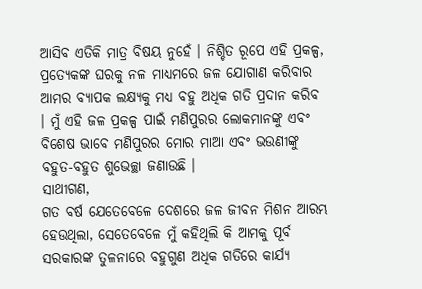ଆସିବ ଏତିକି ମାତ୍ର ବିଷୟ ନୁହେଁ । ନିଶ୍ଚିତ ରୂପେ ଏହି ପ୍ରକଳ୍ପ, ପ୍ରତ୍ୟେକଙ୍କ ଘରକୁ ନଳ ମାଧ୍ୟମରେ ଜଳ ଯୋଗାଣ କରିବାର ଆମର ବ୍ୟାପକ ଲକ୍ଷ୍ୟକୁ ମଧ୍ୟ ବହୁ ଅଧିକ ଗତି ପ୍ରଦାନ କରିବ । ମୁଁ ଏହି ଜଳ ପ୍ରକଳ୍ପ ପାଇଁ ମଣିପୁରର ଲୋକମାନଙ୍କୁ ଏବଂ ବିଶେଷ ଭାବେ ମଣିପୁରର ମୋର ମାଆ ଏବଂ ଭଉଣୀଙ୍କୁ ବହୁତ-ବହୁତ ଶୁଭେଚ୍ଛା ଜଣାଉଛି ।
ସାଥୀଗଣ,
ଗତ ବର୍ଷ ଯେତେବେଳେ ଦେଶରେ ଜଳ ଜୀବନ ମିଶନ ଆରମ୍ଭ ହେଉଥିଲା, ସେତେବେଳେ ମୁଁ କହିଥିଲି କି ଆମକୁ ପୂର୍ବ ସରକାରଙ୍କ ତୁଳନାରେ ବହୁଗୁଣ ଅଧିକ ଗତିରେ କାର୍ଯ୍ୟ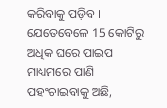କରିବାକୁ ପଡ଼ିବ । ଯେତେବେଳେ 15 କୋଟିରୁ ଅଧିକ ଘରେ ପାଇପ ମାଧ୍ୟମରେ ପାଣି ପହଂଚାଇବାକୁ ଅଛି,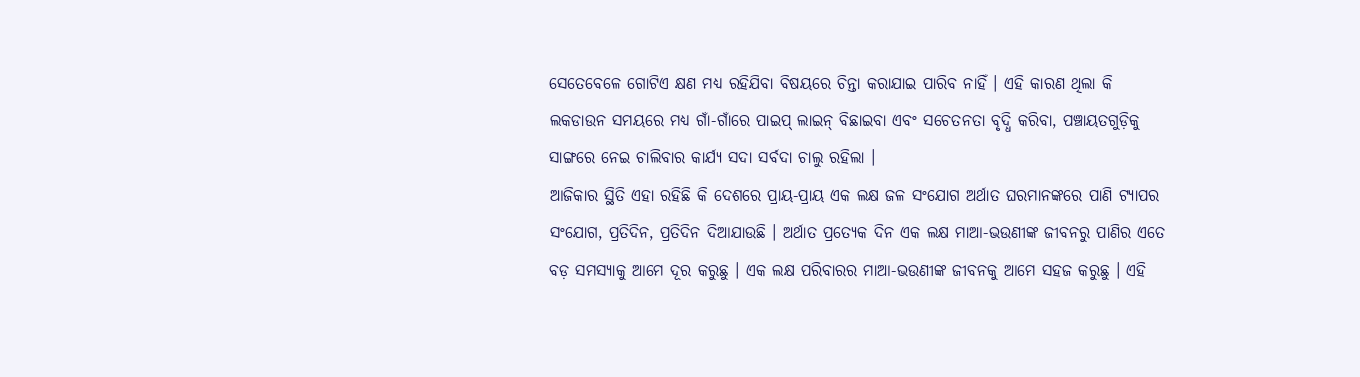ସେତେବେଳେ ଗୋଟିଏ କ୍ଷଣ ମଧ୍ୟ ରହିଯିବା ବିଷୟରେ ଚିନ୍ତା କରାଯାଇ ପାରିବ ନାହିଁ । ଏହି କାରଣ ଥିଲା କି ଲକଡାଉନ ସମୟରେ ମଧ୍ୟ ଗାଁ-ଗାଁରେ ପାଇପ୍ ଲାଇନ୍ ବିଛାଇବା ଏବଂ ସଚେତନତା ବୃଦ୍ଧି କରିବା, ପଞ୍ଚାୟତଗୁଡ଼ିକୁ ସାଙ୍ଗରେ ନେଇ ଚାଲିବାର କାର୍ଯ୍ୟ ସଦା ସର୍ବଦା ଚାଲୁ ରହିଲା ।
ଆଜିକାର ସ୍ଥିତି ଏହା ରହିଛି କି ଦେଶରେ ପ୍ରାୟ-ପ୍ରାୟ ଏକ ଲକ୍ଷ ଜଳ ସଂଯୋଗ ଅର୍ଥାତ ଘରମାନଙ୍କରେ ପାଣି ଟ୍ୟାପର ସଂଯୋଗ, ପ୍ରତିଦିନ, ପ୍ରତିଦିନ ଦିଆଯାଉଛି । ଅର୍ଥାତ ପ୍ରତ୍ୟେକ ଦିନ ଏକ ଲକ୍ଷ ମାଆ-ଭଉଣୀଙ୍କ ଜୀବନରୁ ପାଣିର ଏତେ ବଡ଼ ସମସ୍ୟାକୁ ଆମେ ଦୂର କରୁଛୁ । ଏକ ଲକ୍ଷ ପରିବାରର ମାଆ-ଭଉଣୀଙ୍କ ଜୀବନକୁ ଆମେ ସହଜ କରୁଛୁ । ଏହି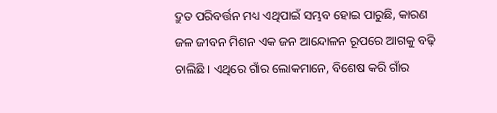ଦ୍ରୁତ ପରିବର୍ତ୍ତନ ମଧ୍ୟ ଏଥିପାଇଁ ସମ୍ଭବ ହୋଇ ପାରୁଛି, କାରଣ ଜଳ ଜୀବନ ମିଶନ ଏକ ଜନ ଆନ୍ଦୋଳନ ରୂପରେ ଆଗକୁ ବଢ଼ି ଚାଲିଛି । ଏଥିରେ ଗାଁର ଲୋକମାନେ, ବିଶେଷ କରି ଗାଁର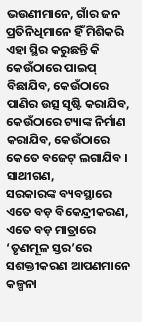ଭଉଣୀମାନେ, ଗାଁର ଜନ ପ୍ରତିନିଧିମାନେ ହିଁ ମିଶିକରି ଏହା ସ୍ଥିର କରୁଛନ୍ତି କି କେଉଁଠାରେ ପାଇପ୍ ବିଛାଯିବ, କେଉଁଠାରେ ପାଣିର ଉତ୍ସ ସୃଷ୍ଟି କରାଯିବ, କେଉଁଠାରେ ଟ୍ୟାଙ୍କ ନିର୍ମାଣ କରାଯିବ, କେଉଁଠାରେ କେତେ ବଜେଟ୍ ଲଗାଯିବ ।
ସାଥୀଗଣ,
ସରକାରଙ୍କ ବ୍ୟବସ୍ଥାରେ ଏତେ ବଡ଼ ବିକେନ୍ଦ୍ରୀକରଣ, ଏତେ ବଡ଼ ମାତ୍ରାରେ ‘ତୃଣମୂଳ ସ୍ତର’ରେ ସଶକ୍ତୀକରଣ ଆପଣମାନେ କଳ୍ପନା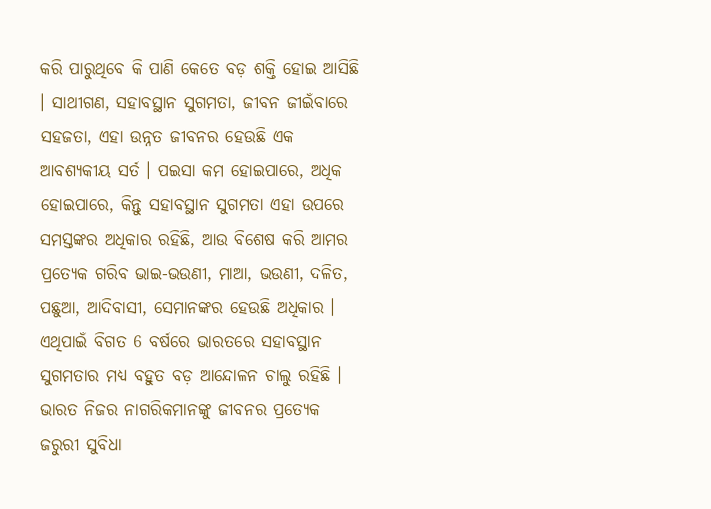କରି ପାରୁଥିବେ କି ପାଣି କେତେ ବଡ଼ ଶକ୍ତି ହୋଇ ଆସିଛି । ସାଥୀଗଣ, ସହାବସ୍ଥାନ ସୁଗମତା, ଜୀବନ ଜୀଇଁବାରେ ସହଜତା, ଏହା ଉନ୍ନତ ଜୀବନର ହେଉଛି ଏକ ଆବଶ୍ୟକୀୟ ସର୍ତ । ପଇସା କମ ହୋଇପାରେ, ଅଧିକ ହୋଇପାରେ, କିନ୍ତୁ ସହାବସ୍ଥାନ ସୁଗମତା ଏହା ଉପରେ ସମସ୍ତଙ୍କର ଅଧିକାର ରହିଛି, ଆଉ ବିଶେଷ କରି ଆମର ପ୍ରତ୍ୟେକ ଗରିବ ଭାଇ-ଭଉଣୀ, ମାଆ, ଭଉଣୀ, ଦଳିତ, ପଛୁଆ, ଆଦିବାସୀ, ସେମାନଙ୍କର ହେଉଛି ଅଧିକାର ।
ଏଥିପାଇଁ ବିଗତ 6 ବର୍ଷରେ ଭାରତରେ ସହାବସ୍ଥାନ ସୁଗମତାର ମଧ୍ୟ ବହୁତ ବଡ଼ ଆନ୍ଦୋଳନ ଚାଲୁ ରହିଛି । ଭାରତ ନିଜର ନାଗରିକମାନଙ୍କୁ ଜୀବନର ପ୍ରତ୍ୟେକ ଜରୁରୀ ସୁବିଧା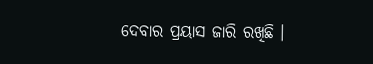ଦେବାର ପ୍ରୟାସ ଜାରି ରଖିଛି ।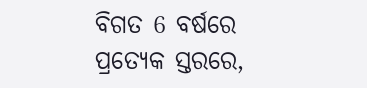ବିଗତ 6 ବର୍ଷରେ ପ୍ରତ୍ୟେକ ସ୍ତରରେ,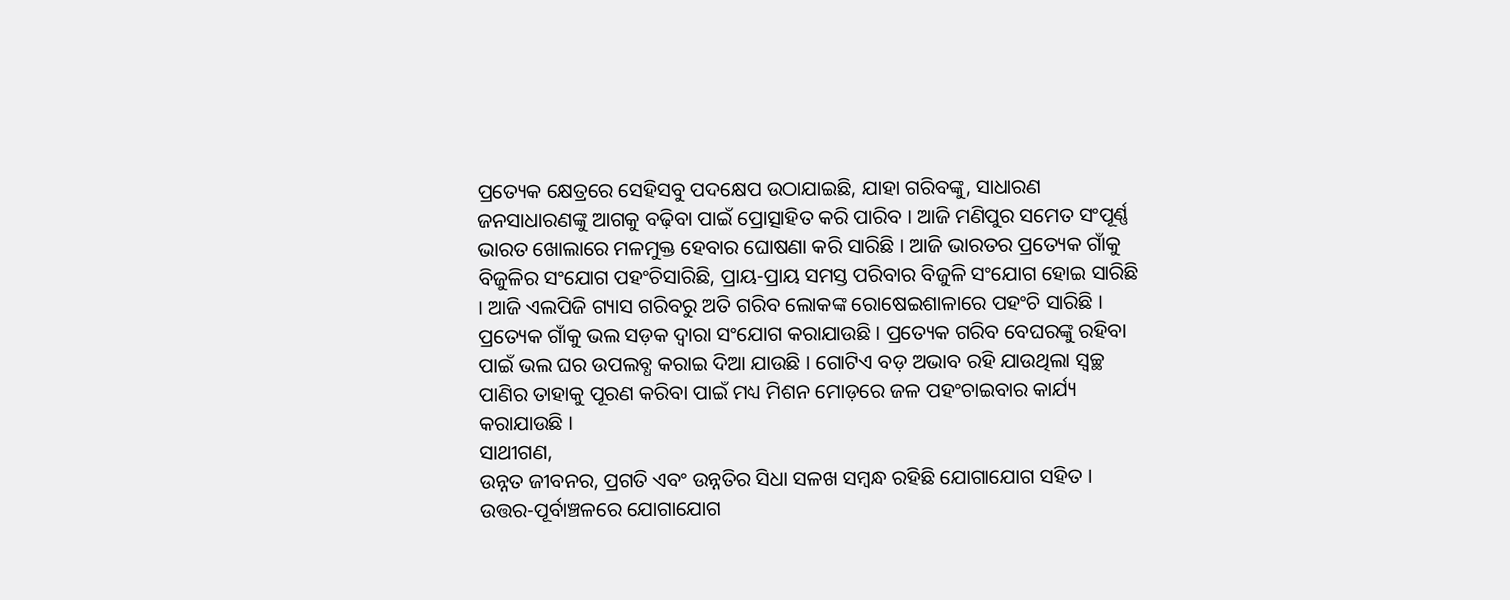ପ୍ରତ୍ୟେକ କ୍ଷେତ୍ରରେ ସେହିସବୁ ପଦକ୍ଷେପ ଉଠାଯାଇଛି, ଯାହା ଗରିବଙ୍କୁ, ସାଧାରଣ ଜନସାଧାରଣଙ୍କୁ ଆଗକୁ ବଢ଼ିବା ପାଇଁ ପ୍ରୋତ୍ସାହିତ କରି ପାରିବ । ଆଜି ମଣିପୁର ସମେତ ସଂପୂର୍ଣ୍ଣ ଭାରତ ଖୋଲାରେ ମଳମୁକ୍ତ ହେବାର ଘୋଷଣା କରି ସାରିଛି । ଆଜି ଭାରତର ପ୍ରତ୍ୟେକ ଗାଁକୁ ବିଜୁଳିର ସଂଯୋଗ ପହଂଚିସାରିଛି, ପ୍ରାୟ-ପ୍ରାୟ ସମସ୍ତ ପରିବାର ବିଜୁଳି ସଂଯୋଗ ହୋଇ ସାରିଛି । ଆଜି ଏଲପିଜି ଗ୍ୟାସ ଗରିବରୁ ଅତି ଗରିବ ଲୋକଙ୍କ ରୋଷେଇଶାଳାରେ ପହଂଚି ସାରିଛି । ପ୍ରତ୍ୟେକ ଗାଁକୁ ଭଲ ସଡ଼କ ଦ୍ୱାରା ସଂଯୋଗ କରାଯାଉଛି । ପ୍ରତ୍ୟେକ ଗରିବ ବେଘରଙ୍କୁ ରହିବା ପାଇଁ ଭଲ ଘର ଉପଲବ୍ଧ କରାଇ ଦିଆ ଯାଉଛି । ଗୋଟିଏ ବଡ଼ ଅଭାବ ରହି ଯାଉଥିଲା ସ୍ୱଚ୍ଛ ପାଣିର ତାହାକୁ ପୂରଣ କରିବା ପାଇଁ ମଧ୍ୟ ମିଶନ ମୋଡ଼ରେ ଜଳ ପହଂଚାଇବାର କାର୍ଯ୍ୟ କରାଯାଉଛି ।
ସାଥୀଗଣ,
ଉନ୍ନତ ଜୀବନର, ପ୍ରଗତି ଏବଂ ଉନ୍ନତିର ସିଧା ସଳଖ ସମ୍ବନ୍ଧ ରହିଛି ଯୋଗାଯୋଗ ସହିତ । ଉତ୍ତର-ପୂର୍ବାଞ୍ଚଳରେ ଯୋଗାଯୋଗ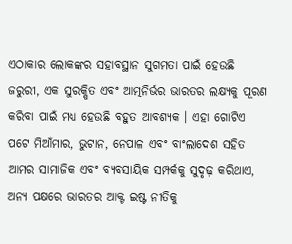ଏଠାକାର ଲୋକଙ୍କର ସହାବସ୍ଥାନ ସୁଗମତା ପାଇଁ ହେଉଛି ଜରୁରୀ, ଏକ ସୁରକ୍ଷିତ ଏବଂ ଆତ୍ମନିର୍ଭର ଭାରତର ଲକ୍ଷ୍ୟକୁ ପୂରଣ କରିବା ପାଇଁ ମଧ୍ୟ ହେଉଛି ବହୁତ ଆବଶ୍ୟକ । ଏହା ଗୋଟିଏ ପଟେ ମିଆଁମାର, ଭୁଟାନ, ନେପାଳ ଏବଂ ବାଂଲାଦେଶ ସହିତ ଆମର ସାମାଜିକ ଏବଂ ବ୍ୟବସାୟିକ ସମ୍ପର୍କକୁ ସୁଦୃଢ଼ କରିଥାଏ, ଅନ୍ୟ ପକ୍ଷରେ ଭାରତର ଆକ୍ଟ ଇଷ୍ଟ ନୀତିକୁ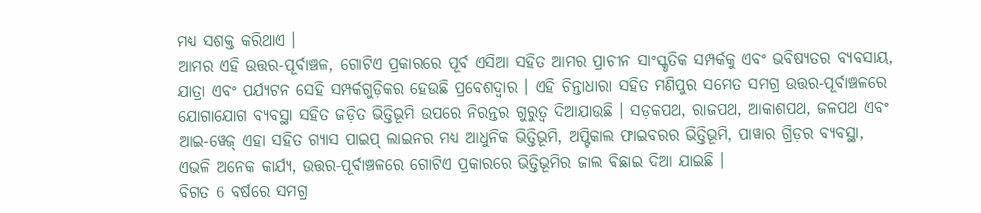ମଧ୍ୟ ସଶକ୍ତ କରିଥାଏ ।
ଆମର ଏହି ଉତ୍ତର-ପୂର୍ବାଞ୍ଚଳ, ଗୋଟିଏ ପ୍ରକାରରେ ପୂର୍ବ ଏସିଆ ସହିତ ଆମର ପ୍ରାଚୀନ ସାଂସ୍କୃତିକ ସମ୍ପର୍କକୁ ଏବଂ ଭବିଷ୍ୟତର ବ୍ୟବସାୟ, ଯାତ୍ରା ଏବଂ ପର୍ଯ୍ୟଟନ ସେହି ସମ୍ପର୍କଗୁଡ଼ିକର ହେଉଛି ପ୍ରବେଶଦ୍ୱାର । ଏହି ଚିନ୍ତାଧାରା ସହିତ ମଣିପୁର ସମେତ ସମଗ୍ର ଉତ୍ତର-ପୂର୍ବାଞ୍ଚଳରେ ଯୋଗାଯୋଗ ବ୍ୟବସ୍ଥା ସହିତ ଜଡ଼ିତ ଭିତ୍ତିଭୂମି ଉପରେ ନିରନ୍ତର ଗୁରୁତ୍ୱ ଦିଆଯାଉଛି । ସଡ଼କପଥ, ରାଜପଥ, ଆକାଶପଥ, ଜଳପଥ ଏବଂ ଆଇ-ୱେଜ୍ ଏହା ସହିତ ଗ୍ୟାସ ପାଇପ୍ ଲାଇନର ମଧ୍ୟ ଆଧୁନିକ ଭିତ୍ତିଭୂମି, ଅପ୍ଟିକାଲ ଫାଇବରର ଭିତ୍ତିଭୂମି, ପାୱାର ଗ୍ରିଡ଼ର ବ୍ୟବସ୍ଥା, ଏଭଳି ଅନେକ କାର୍ଯ୍ୟ, ଉତ୍ତର-ପୂର୍ବାଞ୍ଚଳରେ ଗୋଟିଏ ପ୍ରକାରରେ ଭିତ୍ତିଭୂମିର ଜାଲ ବିଛାଇ ଦିଆ ଯାଇଛି ।
ବିଗତ 6 ବର୍ଷରେ ସମଗ୍ର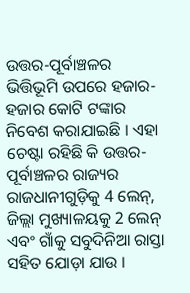ଉତ୍ତର-ପୂର୍ବାଞ୍ଚଳର ଭିତ୍ତିଭୂମି ଉପରେ ହଜାର-ହଜାର କୋଟି ଟଙ୍କାର ନିବେଶ କରାଯାଇଛି । ଏହା ଚେଷ୍ଟା ରହିଛି କି ଉତ୍ତର-ପୂର୍ବାଞ୍ଚଳର ରାଜ୍ୟର ରାଜଧାନୀଗୁଡ଼ିକୁ 4 ଲେନ୍, ଜିଲ୍ଲା ମୁଖ୍ୟାଳୟକୁ 2 ଲେନ୍ ଏବଂ ଗାଁକୁ ସବୁଦିନିଆ ରାସ୍ତା ସହିତ ଯୋଡ଼ା ଯାଉ ।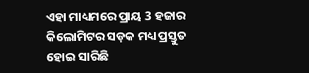ଏହା ମାଧ୍ୟମରେ ପ୍ରାୟ 3 ହଜାର କିଲୋମିଟର ସଡ଼କ ମଧ୍ୟ ପ୍ରସ୍ତୁତ ହୋଇ ସାରିଛି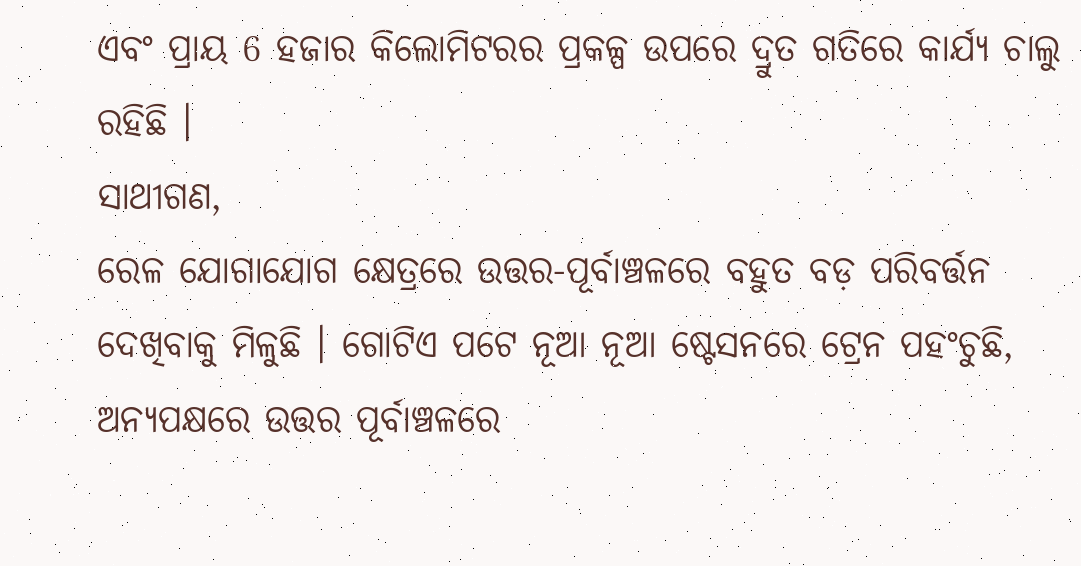ଏବଂ ପ୍ରାୟ 6 ହଜାର କିଲୋମିଟରର ପ୍ରକଳ୍ପ ଉପରେ ଦ୍ରୁତ ଗତିରେ କାର୍ଯ୍ୟ ଚାଲୁ ରହିଛି ।
ସାଥୀଗଣ,
ରେଳ ଯୋଗାଯୋଗ କ୍ଷେତ୍ରରେ ଉତ୍ତର-ପୂର୍ବାଞ୍ଚଳରେ ବହୁତ ବଡ଼ ପରିବର୍ତ୍ତନ ଦେଖିବାକୁ ମିଳୁଛି । ଗୋଟିଏ ପଟେ ନୂଆ ନୂଆ ଷ୍ଟେସନରେ ଟ୍ରେନ ପହଂଚୁଛି, ଅନ୍ୟପକ୍ଷରେ ଉତ୍ତର ପୂର୍ବାଞ୍ଚଳରେ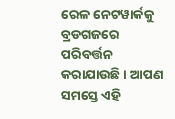ରେଳ ନେଟୱାର୍କକୁ ବ୍ରଡଗଜରେ ପରିବର୍ତ୍ତନ କରାଯାଉଛି । ଆପଣ ସମସ୍ତେ ଏହି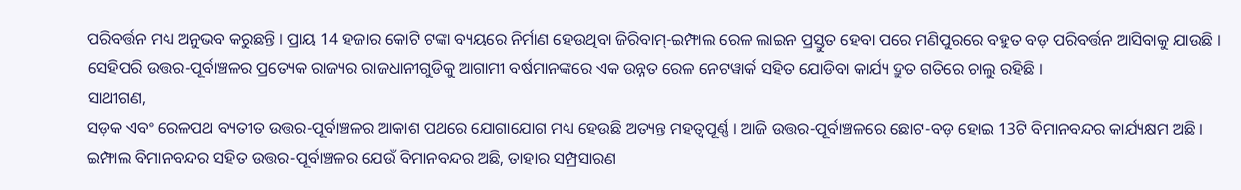ପରିବର୍ତ୍ତନ ମଧ୍ୟ ଅନୁଭବ କରୁଛନ୍ତି । ପ୍ରାୟ 14 ହଜାର କୋଟି ଟଙ୍କା ବ୍ୟୟରେ ନିର୍ମାଣ ହେଉଥିବା ଜିରିବାମ୍-ଇମ୍ଫାଲ ରେଳ ଲାଇନ ପ୍ରସ୍ତୁତ ହେବା ପରେ ମଣିପୁରରେ ବହୁତ ବଡ଼ ପରିବର୍ତ୍ତନ ଆସିବାକୁ ଯାଉଛି । ସେହିପରି ଉତ୍ତର-ପୂର୍ବାଞ୍ଚଳର ପ୍ରତ୍ୟେକ ରାଜ୍ୟର ରାଜଧାନୀଗୁଡିକୁ ଆଗାମୀ ବର୍ଷମାନଙ୍କରେ ଏକ ଉନ୍ନତ ରେଳ ନେଟୱାର୍କ ସହିତ ଯୋଡିବା କାର୍ଯ୍ୟ ଦ୍ରୁତ ଗତିରେ ଚାଲୁ ରହିଛି ।
ସାଥୀଗଣ,
ସଡ଼କ ଏବଂ ରେଳପଥ ବ୍ୟତୀତ ଉତ୍ତର-ପୂର୍ବାଞ୍ଚଳର ଆକାଶ ପଥରେ ଯୋଗାଯୋଗ ମଧ୍ୟ ହେଉଛି ଅତ୍ୟନ୍ତ ମହତ୍ୱପୂର୍ଣ୍ଣ । ଆଜି ଉତ୍ତର-ପୂର୍ବାଞ୍ଚଳରେ ଛୋଟ-ବଡ଼ ହୋଇ 13ଟି ବିମାନବନ୍ଦର କାର୍ଯ୍ୟକ୍ଷମ ଅଛି । ଇମ୍ଫାଲ ବିମାନବନ୍ଦର ସହିତ ଉତ୍ତର-ପୂର୍ବାଞ୍ଚଳର ଯେଉଁ ବିମାନବନ୍ଦର ଅଛି, ତାହାର ସମ୍ପ୍ରସାରଣ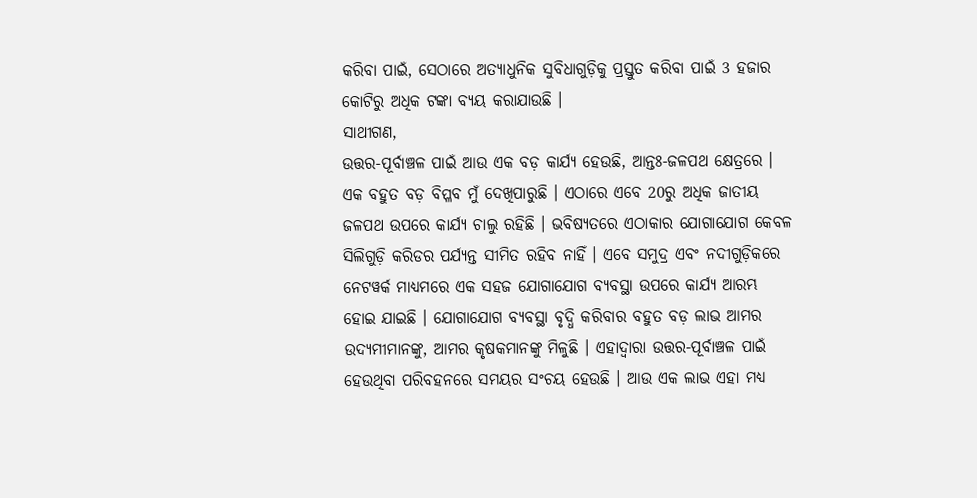କରିବା ପାଇଁ, ସେଠାରେ ଅତ୍ୟାଧୁନିକ ସୁବିଧାଗୁଡ଼ିକୁ ପ୍ରସ୍ତୁତ କରିବା ପାଇଁ 3 ହଜାର କୋଟିରୁ ଅଧିକ ଟଙ୍କା ବ୍ୟୟ କରାଯାଉଛି ।
ସାଥୀଗଣ,
ଉତ୍ତର-ପୂର୍ବାଞ୍ଚଳ ପାଇଁ ଆଉ ଏକ ବଡ଼ କାର୍ଯ୍ୟ ହେଉଛି, ଆନ୍ତଃ-ଜଳପଥ କ୍ଷେତ୍ରରେ । ଏକ ବହୁତ ବଡ଼ ବିପ୍ଳବ ମୁଁ ଦେଖିପାରୁଛି । ଏଠାରେ ଏବେ 20ରୁ ଅଧିକ ଜାତୀୟ ଜଳପଥ ଉପରେ କାର୍ଯ୍ୟ ଚାଲୁ ରହିଛି । ଭବିଷ୍ୟତରେ ଏଠାକାର ଯୋଗାଯୋଗ କେବଳ ସିଲିଗୁଡ଼ି କରିଡର ପର୍ଯ୍ୟନ୍ତ ସୀମିତ ରହିବ ନାହିଁ । ଏବେ ସମୁଦ୍ର ଏବଂ ନଦୀଗୁଡ଼ିକରେ ନେଟୱର୍କ ମାଧ୍ୟମରେ ଏକ ସହଜ ଯୋଗାଯୋଗ ବ୍ୟବସ୍ଥା ଉପରେ କାର୍ଯ୍ୟ ଆରମ୍ଭ ହୋଇ ଯାଇଛି । ଯୋଗାଯୋଗ ବ୍ୟବସ୍ଥା ବୃଦ୍ଧି କରିବାର ବହୁତ ବଡ଼ ଲାଭ ଆମର ଉଦ୍ୟମୀମାନଙ୍କୁ, ଆମର କୃଷକମାନଙ୍କୁ ମିଳୁଛି । ଏହାଦ୍ୱାରା ଉତ୍ତର-ପୂର୍ବାଞ୍ଚଳ ପାଇଁ ହେଉଥିବା ପରିବହନରେ ସମୟର ସଂଚୟ ହେଉଛି । ଆଉ ଏକ ଲାଭ ଏହା ମଧ୍ୟ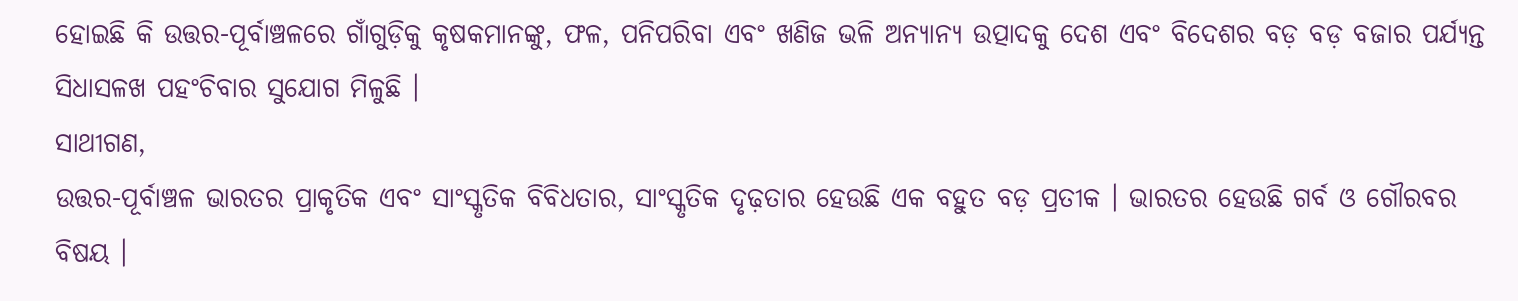ହୋଇଛି କି ଉତ୍ତର-ପୂର୍ବାଞ୍ଚଳରେ ଗାଁଗୁଡ଼ିକୁ କୃଷକମାନଙ୍କୁ, ଫଳ, ପନିପରିବା ଏବଂ ଖଣିଜ ଭଳି ଅନ୍ୟାନ୍ୟ ଉତ୍ପାଦକୁ ଦେଶ ଏବଂ ବିଦେଶର ବଡ଼ ବଡ଼ ବଜାର ପର୍ଯ୍ୟନ୍ତ ସିଧାସଳଖ ପହଂଚିବାର ସୁଯୋଗ ମିଳୁଛି ।
ସାଥୀଗଣ,
ଉତ୍ତର-ପୂର୍ବାଞ୍ଚଳ ଭାରତର ପ୍ରାକୃତିକ ଏବଂ ସାଂସ୍କୃତିକ ବିବିଧତାର, ସାଂସ୍କୃତିକ ଦୃଢ଼ତାର ହେଉଛି ଏକ ବହୁତ ବଡ଼ ପ୍ରତୀକ । ଭାରତର ହେଉଛି ଗର୍ବ ଓ ଗୌରବର ବିଷୟ ।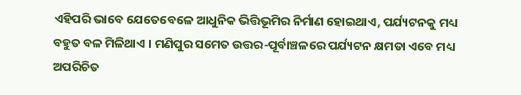ଏହିପରି ଭାବେ ଯେତେବେଳେ ଆଧୁନିକ ଭିତ୍ତିଭୂମିର ନିର୍ମାଣ ହୋଇଥାଏ, ପର୍ଯ୍ୟଟନକୁ ମଧ୍ୟ ବହୁତ ବଳ ମିଳିଥାଏ । ମଣିପୁର ସମେତ ଉତ୍ତର-ପୂର୍ବାଞ୍ଚଳରେ ପର୍ଯ୍ୟଟନ କ୍ଷମତା ଏବେ ମଧ୍ୟ ଅପରିଚିତ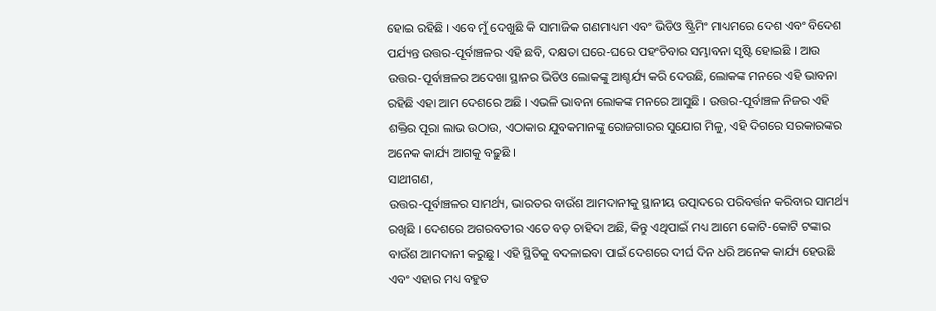ହୋଇ ରହିଛି । ଏବେ ମୁଁ ଦେଖୁଛି କି ସାମାଜିକ ଗଣମାଧ୍ୟମ ଏବଂ ଭିଡିଓ ଷ୍ଟ୍ରିମିଂ ମାଧ୍ୟମରେ ଦେଶ ଏବଂ ବିଦେଶ ପର୍ଯ୍ୟନ୍ତ ଉତ୍ତର-ପୂର୍ବାଞ୍ଚଳର ଏହି ଛବି, ଦକ୍ଷତା ଘରେ-ଘରେ ପହଂଚିବାର ସମ୍ଭାବନା ସୃଷ୍ଟି ହୋଇଛି । ଆଉ ଉତ୍ତର-ପୂର୍ବାଞ୍ଚଳର ଅଦେଖା ସ୍ଥାନର ଭିଡିଓ ଲୋକଙ୍କୁ ଆଶ୍ଚର୍ଯ୍ୟ କରି ଦେଉଛି, ଲୋକଙ୍କ ମନରେ ଏହି ଭାବନା ରହିଛି ଏହା ଆମ ଦେଶରେ ଅଛି । ଏଭଳି ଭାବନା ଲୋକଙ୍କ ମନରେ ଆସୁଛି । ଉତ୍ତର-ପୂର୍ବାଞ୍ଚଳ ନିଜର ଏହି ଶକ୍ତିର ପୂରା ଲାଭ ଉଠାଉ, ଏଠାକାର ଯୁବକମାନଙ୍କୁ ରୋଜଗାରର ସୁଯୋଗ ମିଳୁ, ଏହି ଦିଗରେ ସରକାରଙ୍କର ଅନେକ କାର୍ଯ୍ୟ ଆଗକୁ ବଢ଼ୁଛି ।
ସାଥୀଗଣ,
ଉତ୍ତର-ପୂର୍ବାଞ୍ଚଳର ସାମର୍ଥ୍ୟ, ଭାରତର ବାଉଁଶ ଆମଦାନୀକୁ ସ୍ଥାନୀୟ ଉତ୍ପାଦରେ ପରିବର୍ତ୍ତନ କରିବାର ସାମର୍ଥ୍ୟ ରଖିଛି । ଦେଶରେ ଅଗରବତୀର ଏତେ ବଡ଼ ଚାହିଦା ଅଛି, କିନ୍ତୁ ଏଥିପାଇଁ ମଧ୍ୟ ଆମେ କୋଟି-କୋଟି ଟଙ୍କାର ବାଉଁଶ ଆମଦାନୀ କରୁଛୁ । ଏହି ସ୍ଥିତିକୁ ବଦଳାଇବା ପାଇଁ ଦେଶରେ ଦୀର୍ଘ ଦିନ ଧରି ଅନେକ କାର୍ଯ୍ୟ ହେଉଛି ଏବଂ ଏହାର ମଧ୍ୟ ବହୁତ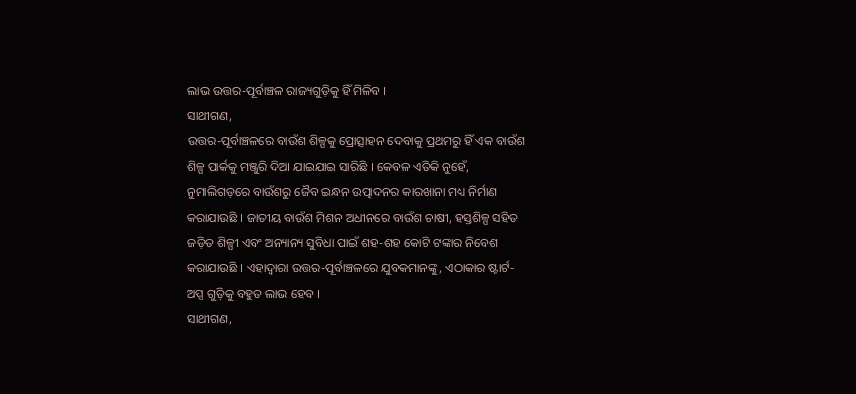ଲାଭ ଉତ୍ତର-ପୂର୍ବାଞ୍ଚଳ ରାଜ୍ୟଗୁଡ଼ିକୁ ହିଁ ମିଳିବ ।
ସାଥୀଗଣ,
ଉତ୍ତର-ପୂର୍ବାଞ୍ଚଳରେ ବାଉଁଶ ଶିଳ୍ପକୁ ପ୍ରୋତ୍ସାହନ ଦେବାକୁ ପ୍ରଥମରୁ ହିଁ ଏକ ବାଉଁଶ ଶିଳ୍ପ ପାର୍କକୁ ମଞ୍ଜୁରି ଦିଆ ଯାଇଯାଇ ସାରିଛି । କେବଳ ଏତିକି ନୁହେଁ, ନୁମାଲିଗଡ଼ରେ ବାଉଁଶରୁ ଜୈବ ଇନ୍ଧନ ଉତ୍ପାଦନର କାରଖାନା ମଧ୍ୟ ନିର୍ମାଣ କରାଯାଉଛି । ଜାତୀୟ ବାଉଁଶ ମିଶନ ଅଧୀନରେ ବାଉଁଶ ଚାଷୀ, ହସ୍ତଶିଳ୍ପ ସହିତ ଜଡ଼ିତ ଶିଳ୍ପୀ ଏବଂ ଅନ୍ୟାନ୍ୟ ସୁବିଧା ପାଇଁ ଶହ-ଶହ କୋଟି ଟଙ୍କାର ନିବେଶ କରାଯାଉଛି । ଏହାଦ୍ୱାରା ଉତ୍ତର-ପୂର୍ବାଞ୍ଚଳରେ ଯୁବକମାନଙ୍କୁ, ଏଠାକାର ଷ୍ଟାର୍ଟ-ଅପ୍ସ ଗୁଡ଼ିକୁ ବହୁତ ଲାଭ ହେବ ।
ସାଥୀଗଣ,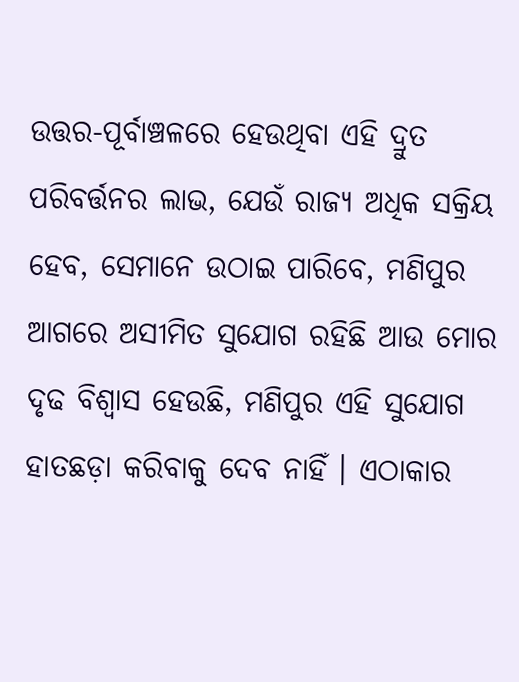ଉତ୍ତର-ପୂର୍ବାଞ୍ଚଳରେ ହେଉଥିବା ଏହି ଦ୍ରୁତ ପରିବର୍ତ୍ତନର ଲାଭ, ଯେଉଁ ରାଜ୍ୟ ଅଧିକ ସକ୍ରିୟ ହେବ, ସେମାନେ ଉଠାଇ ପାରିବେ, ମଣିପୁର ଆଗରେ ଅସୀମିତ ସୁଯୋଗ ରହିଛି ଆଉ ମୋର ଦୃଢ ବିଶ୍ୱାସ ହେଉଛି, ମଣିପୁର ଏହି ସୁଯୋଗ ହାତଛଡ଼ା କରିବାକୁ ଦେବ ନାହିଁ । ଏଠାକାର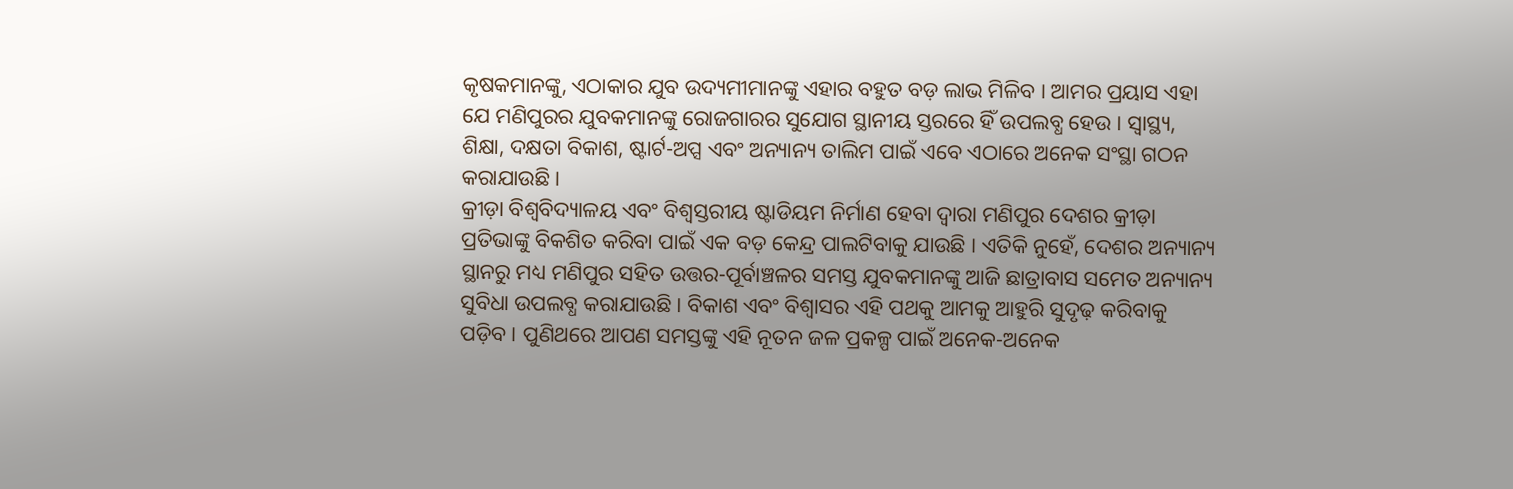କୃଷକମାନଙ୍କୁ, ଏଠାକାର ଯୁବ ଉଦ୍ୟମୀମାନଙ୍କୁ ଏହାର ବହୁତ ବଡ଼ ଲାଭ ମିଳିବ । ଆମର ପ୍ରୟାସ ଏହା ଯେ ମଣିପୁରର ଯୁବକମାନଙ୍କୁ ରୋଜଗାରର ସୁଯୋଗ ସ୍ଥାନୀୟ ସ୍ତରରେ ହିଁ ଉପଲବ୍ଧ ହେଉ । ସ୍ୱାସ୍ଥ୍ୟ, ଶିକ୍ଷା, ଦକ୍ଷତା ବିକାଶ, ଷ୍ଟାର୍ଟ-ଅପ୍ସ ଏବଂ ଅନ୍ୟାନ୍ୟ ତାଲିମ ପାଇଁ ଏବେ ଏଠାରେ ଅନେକ ସଂସ୍ଥା ଗଠନ କରାଯାଉଛି ।
କ୍ରୀଡ଼ା ବିଶ୍ୱବିଦ୍ୟାଳୟ ଏବଂ ବିଶ୍ୱସ୍ତରୀୟ ଷ୍ଟାଡିୟମ ନିର୍ମାଣ ହେବା ଦ୍ୱାରା ମଣିପୁର ଦେଶର କ୍ରୀଡ଼ା ପ୍ରତିଭାଙ୍କୁ ବିକଶିତ କରିବା ପାଇଁ ଏକ ବଡ଼ କେନ୍ଦ୍ର ପାଲଟିବାକୁ ଯାଉଛି । ଏତିକି ନୁହେଁ, ଦେଶର ଅନ୍ୟାନ୍ୟ ସ୍ଥାନରୁ ମଧ୍ୟ ମଣିପୁର ସହିତ ଉତ୍ତର-ପୂର୍ବାଞ୍ଚଳର ସମସ୍ତ ଯୁବକମାନଙ୍କୁ ଆଜି ଛାତ୍ରାବାସ ସମେତ ଅନ୍ୟାନ୍ୟ ସୁବିଧା ଉପଲବ୍ଧ କରାଯାଉଛି । ବିକାଶ ଏବଂ ବିଶ୍ୱାସର ଏହି ପଥକୁ ଆମକୁ ଆହୁରି ସୁଦୃଢ଼ କରିବାକୁ ପଡ଼ିବ । ପୁଣିଥରେ ଆପଣ ସମସ୍ତଙ୍କୁ ଏହି ନୂତନ ଜଳ ପ୍ରକଳ୍ପ ପାଇଁ ଅନେକ-ଅନେକ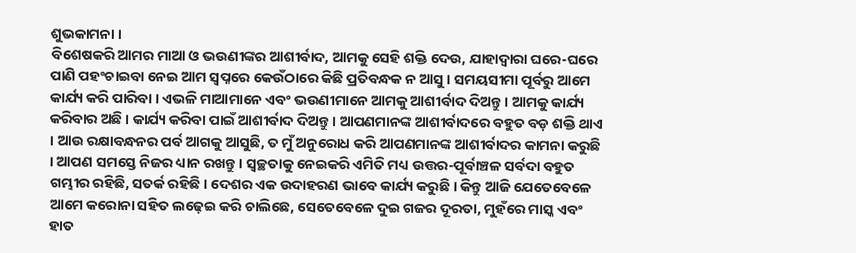ଶୁଭକାମନା ।
ବିଶେଷକରି ଆମର ମାଆ ଓ ଭଉଣୀଙ୍କର ଆଶୀର୍ବାଦ, ଆମକୁ ସେହି ଶକ୍ତି ଦେଉ, ଯାହାଦ୍ୱାରା ଘରେ-ଘରେ ପାଣି ପହଂଚାଇବା ନେଇ ଆମ ସ୍ୱପ୍ନରେ କେଉଁଠାରେ କିଛି ପ୍ରତିବନ୍ଧକ ନ ଆସୁ । ସମୟସୀମା ପୂର୍ବରୁ ଆମେ କାର୍ଯ୍ୟ କରି ପାରିବା । ଏଭଳି ମାଆମାନେ ଏବଂ ଭଉଣୀମାନେ ଆମକୁ ଆଶୀର୍ବାଦ ଦିଅନ୍ତୁ । ଆମକୁ କାର୍ଯ୍ୟ କରିବାର ଅଛି । କାର୍ଯ୍ୟ କରିବା ପାଇଁ ଆଶୀର୍ବାଦ ଦିଅନ୍ତୁ । ଆପଣମାନଙ୍କ ଆଶୀର୍ବାଦରେ ବହୁତ ବଡ଼ ଶକ୍ତି ଥାଏ । ଆଉ ରକ୍ଷାବନ୍ଧନର ପର୍ବ ଆଗକୁ ଆସୁଛି, ତ ମୁଁ ଅନୁରୋଧ କରି ଆପଣମାନଙ୍କ ଆଶୀର୍ବାଦର କାମନା କରୁଛି । ଆପଣ ସମସ୍ତେ ନିଜର ଧ୍ୟାନ ରଖନ୍ତୁ । ସ୍ୱଚ୍ଛତାକୁ ନେଇକରି ଏମିତି ମଧ୍ୟ ଉତ୍ତର-ପୂର୍ବାଞ୍ଚଳ ସର୍ବଦା ବହୁତ ଗମ୍ଭୀର ରହିଛି, ସତର୍କ ରହିଛି । ଦେଶର ଏକ ଉଦାହରଣ ଭାବେ କାର୍ଯ୍ୟ କରୁଛି । କିନ୍ତୁ ଆଜି ଯେତେବେଳେ ଆମେ କରୋନା ସହିତ ଲଢ଼େଇ କରି ଚାଲିଛେ, ସେତେବେଳେ ଦୁଇ ଗଜର ଦୂରତା, ମୁହଁରେ ମାସ୍କ ଏବଂ ହାତ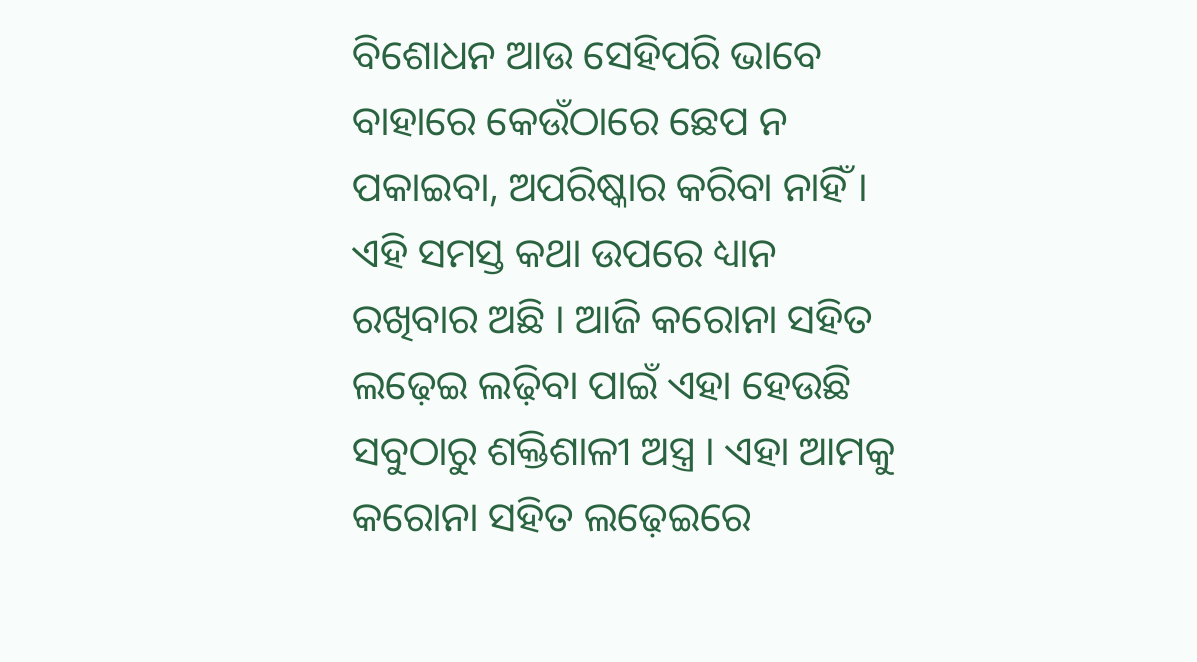ବିଶୋଧନ ଆଉ ସେହିପରି ଭାବେ ବାହାରେ କେଉଁଠାରେ ଛେପ ନ ପକାଇବା, ଅପରିଷ୍କାର କରିବା ନାହିଁ । ଏହି ସମସ୍ତ କଥା ଉପରେ ଧ୍ୟାନ ରଖିବାର ଅଛି । ଆଜି କରୋନା ସହିତ ଲଢ଼େଇ ଲଢ଼ିବା ପାଇଁ ଏହା ହେଉଛି ସବୁଠାରୁ ଶକ୍ତିଶାଳୀ ଅସ୍ତ୍ର । ଏହା ଆମକୁ କରୋନା ସହିତ ଲଢ଼େଇରେ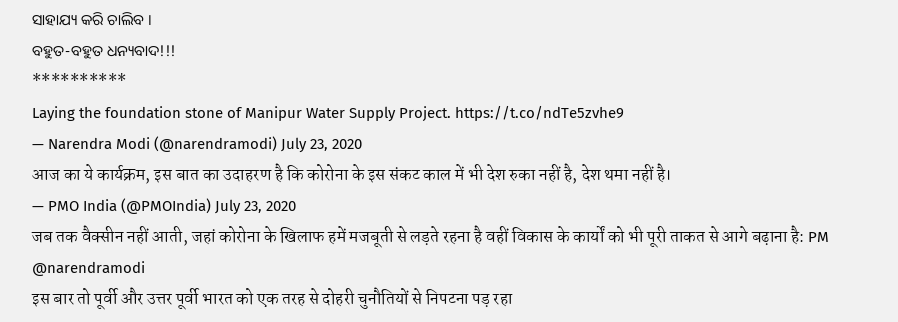ସାହାଯ୍ୟ କରି ଚାଲିବ ।
ବହୁତ-ବହୁତ ଧନ୍ୟବାଦ!!!
**********
Laying the foundation stone of Manipur Water Supply Project. https://t.co/ndTe5zvhe9
— Narendra Modi (@narendramodi) July 23, 2020
आज का ये कार्यक्रम, इस बात का उदाहरण है कि कोरोना के इस संकट काल में भी देश रुका नहीं है, देश थमा नहीं है।
— PMO India (@PMOIndia) July 23, 2020
जब तक वैक्सीन नहीं आती, जहां कोरोना के खिलाफ हमें मजबूती से लड़ते रहना है वहीं विकास के कार्यों को भी पूरी ताकत से आगे बढ़ाना है: PM @narendramodi
इस बार तो पूर्वी और उत्तर पूर्वी भारत को एक तरह से दोहरी चुनौतियों से निपटना पड़ रहा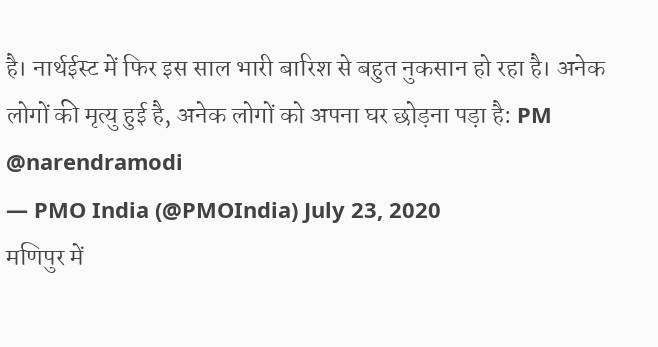है। नार्थईस्ट में फिर इस साल भारी बारिश से बहुत नुकसान हो रहा है। अनेक लोगों की मृत्यु हुई है, अनेक लोगों को अपना घर छोड़ना पड़ा है: PM @narendramodi
— PMO India (@PMOIndia) July 23, 2020
मणिपुर में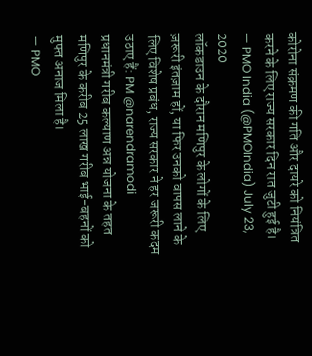कोरोना संक्रमण की गति और दायरे को नियंत्रित करने के लिए राज्य सरकार दिन रात जुटी हुई है।
— PMO India (@PMOIndia) July 23, 2020
लॉकडाउन के दौरान मणिपुर के लोगों के लिए ज़रूरी इंतज़ाम हों, या फिर उनको वापस लाने के लिए विशेष प्रबंध, राज्य सरकार ने हर जरूरी कदम उठाए हैं: PM @narendramodi
प्रधानमंत्री गरीब कल्याण अन्न योजना के तहत मणिपुर के करीब 25 लाख गरीब भाई-बहनों को मुफ्त अनाज मिला है।
— PMO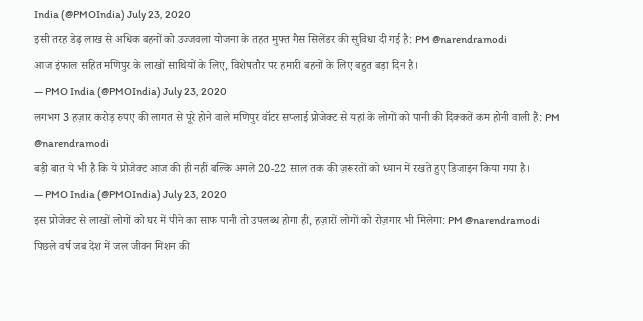India (@PMOIndia) July 23, 2020
इसी तरह डेढ़ लाख से अधिक बहनों को उज्जवला योजना के तहत मुफ्त गैस सिलेंडर की सुविधा दी गई है: PM @narendramodi
आज इंफाल सहित मणिपुर के लाखों साथियों के लिए, विशेषतौर पर हमारी बहनों के लिए बहुत बड़ा दिन है।
— PMO India (@PMOIndia) July 23, 2020
लगभग 3 हज़ार करोड़ रुपए की लागत से पूरे होने वाले मणिपुर वॉटर सप्लाई प्रोजेक्ट से यहां के लोगों को पानी की दिक्कतें कम होनी वाली हैं: PM @narendramodi
बड़ी बात ये भी है कि ये प्रोजेक्ट आज की ही नहीं बल्कि अगले 20-22 साल तक की ज़रूरतों को ध्यान में रखते हुए डिजाइन किया गया है।
— PMO India (@PMOIndia) July 23, 2020
इस प्रोजेक्ट से लाखों लोगों को घर में पीने का साफ पानी तो उपलब्ध होगा ही, हज़ारों लोगों को रोज़गार भी मिलेगा: PM @narendramodi
पिछले वर्ष जब देश में जल जीवन मिशन की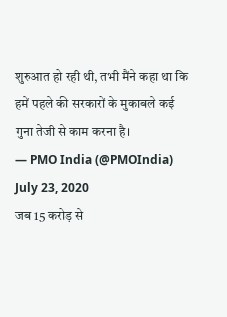शुरुआत हो रही थी, तभी मैंने कहा था कि हमें पहले की सरकारों के मुकाबले कई गुना तेजी से काम करना है।
— PMO India (@PMOIndia) July 23, 2020
जब 15 करोड़ से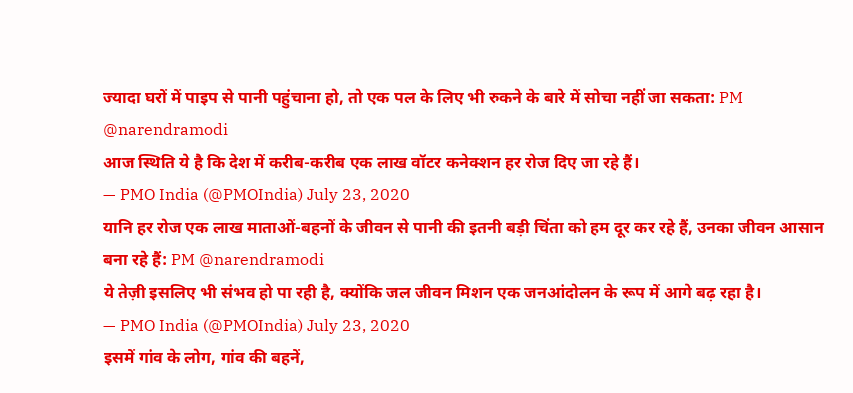ज्यादा घरों में पाइप से पानी पहुंचाना हो, तो एक पल के लिए भी रुकने के बारे में सोचा नहीं जा सकता: PM @narendramodi
आज स्थिति ये है कि देश में करीब-करीब एक लाख वॉटर कनेक्शन हर रोज दिए जा रहे हैं।
— PMO India (@PMOIndia) July 23, 2020
यानि हर रोज एक लाख माताओं-बहनों के जीवन से पानी की इतनी बड़ी चिंता को हम दूर कर रहे हैं, उनका जीवन आसान बना रहे हैं: PM @narendramodi
ये तेज़ी इसलिए भी संभव हो पा रही है, क्योंकि जल जीवन मिशन एक जनआंदोलन के रूप में आगे बढ़ रहा है।
— PMO India (@PMOIndia) July 23, 2020
इसमें गांव के लोग, गांव की बहनें,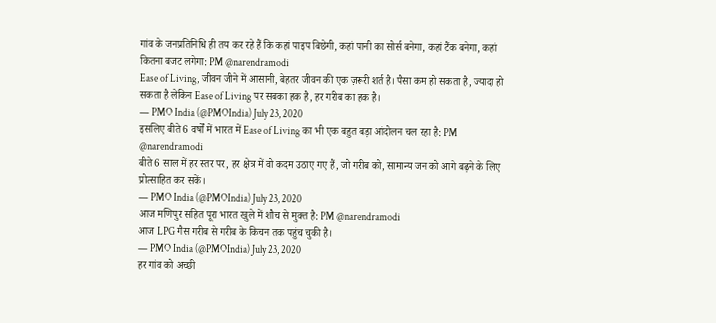गांव के जनप्रतिनिधि ही तय कर रहे हैं कि कहां पाइप बिछेगी, कहां पानी का सोर्स बनेगा, कहां टैंक बनेगा, कहां कितना बजट लगेगा: PM @narendramodi
Ease of Living, जीवन जीने में आसानी, बेहतर जीवन की एक ज़रूरी शर्त है। पैसा कम हो सकता है, ज्यादा हो सकता है लेकिन Ease of Living पर सबका हक है, हर गरीब का हक है।
— PMO India (@PMOIndia) July 23, 2020
इसलिए बीते 6 वर्षों में भारत में Ease of Living का भी एक बहुत बड़ा आंदोलन चल रहा है: PM @narendramodi
बीते 6 साल में हर स्तर पर, हर क्षेत्र में वो कदम उठाए गए हैं, जो गरीब को, सामान्य जन को आगे बढ़ने के लिए प्रोत्साहित कर सकें।
— PMO India (@PMOIndia) July 23, 2020
आज मणिपुर सहित पूरा भारत खुले में शौच से मुक्त है: PM @narendramodi
आज LPG गैस गरीब से गरीब के किचन तक पहुंच चुकी है।
— PMO India (@PMOIndia) July 23, 2020
हर गांव को अच्छी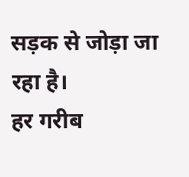सड़क से जोड़ा जा रहा है।
हर गरीब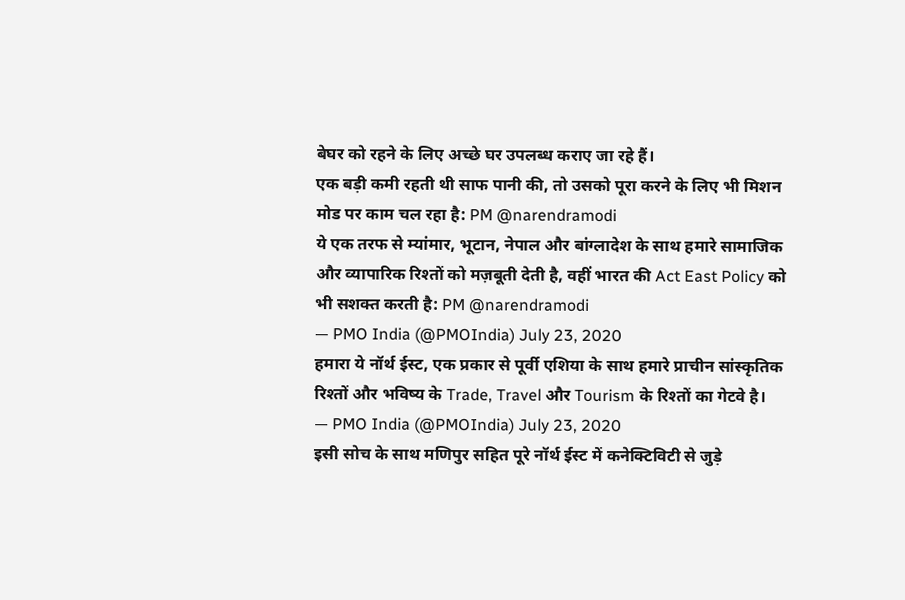बेघर को रहने के लिए अच्छे घर उपलब्ध कराए जा रहे हैं।
एक बड़ी कमी रहती थी साफ पानी की, तो उसको पूरा करने के लिए भी मिशन मोड पर काम चल रहा है: PM @narendramodi
ये एक तरफ से म्यांमार, भूटान, नेपाल और बांग्लादेश के साथ हमारे सामाजिक और व्यापारिक रिश्तों को मज़बूती देती है, वहीं भारत की Act East Policy को भी सशक्त करती है: PM @narendramodi
— PMO India (@PMOIndia) July 23, 2020
हमारा ये नॉर्थ ईस्ट, एक प्रकार से पूर्वी एशिया के साथ हमारे प्राचीन सांस्कृतिक रिश्तों और भविष्य के Trade, Travel और Tourism के रिश्तों का गेटवे है।
— PMO India (@PMOIndia) July 23, 2020
इसी सोच के साथ मणिपुर सहित पूरे नॉर्थ ईस्ट में कनेक्टिविटी से जुड़े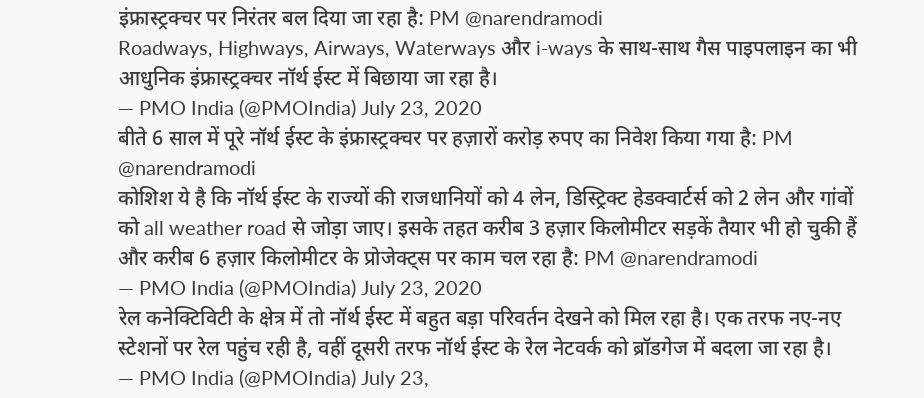इंफ्रास्ट्रक्चर पर निरंतर बल दिया जा रहा है: PM @narendramodi
Roadways, Highways, Airways, Waterways और i-ways के साथ-साथ गैस पाइपलाइन का भी आधुनिक इंफ्रास्ट्रक्चर नॉर्थ ईस्ट में बिछाया जा रहा है।
— PMO India (@PMOIndia) July 23, 2020
बीते 6 साल में पूरे नॉर्थ ईस्ट के इंफ्रास्ट्रक्चर पर हज़ारों करोड़ रुपए का निवेश किया गया है: PM @narendramodi
कोशिश ये है कि नॉर्थ ईस्ट के राज्यों की राजधानियों को 4 लेन, डिस्ट्रिक्ट हेडक्वार्टर्स को 2 लेन और गांवों को all weather road से जोड़ा जाए। इसके तहत करीब 3 हज़ार किलोमीटर सड़कें तैयार भी हो चुकी हैं और करीब 6 हज़ार किलोमीटर के प्रोजेक्ट्स पर काम चल रहा है: PM @narendramodi
— PMO India (@PMOIndia) July 23, 2020
रेल कनेक्टिविटी के क्षेत्र में तो नॉर्थ ईस्ट में बहुत बड़ा परिवर्तन देखने को मिल रहा है। एक तरफ नए-नए स्टेशनों पर रेल पहुंच रही है, वहीं दूसरी तरफ नॉर्थ ईस्ट के रेल नेटवर्क को ब्रॉडगेज में बदला जा रहा है।
— PMO India (@PMOIndia) July 23,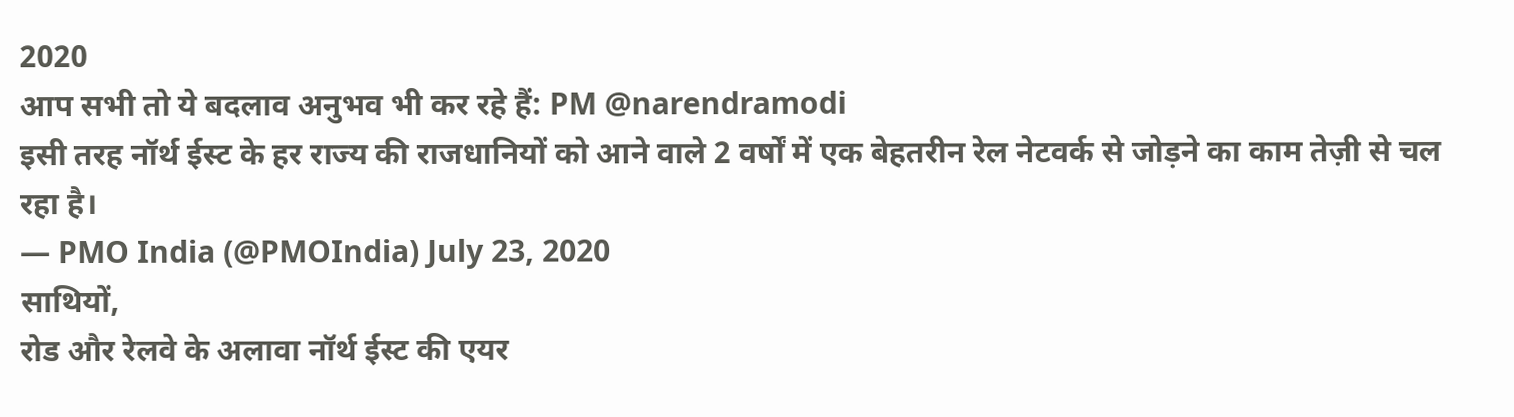2020
आप सभी तो ये बदलाव अनुभव भी कर रहे हैं: PM @narendramodi
इसी तरह नॉर्थ ईस्ट के हर राज्य की राजधानियों को आने वाले 2 वर्षों में एक बेहतरीन रेल नेटवर्क से जोड़ने का काम तेज़ी से चल रहा है।
— PMO India (@PMOIndia) July 23, 2020
साथियों,
रोड और रेलवे के अलावा नॉर्थ ईस्ट की एयर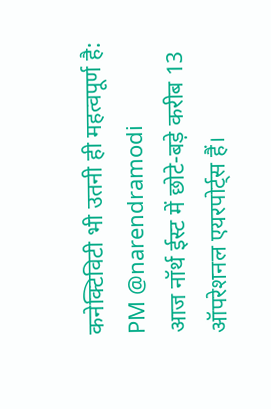कनेक्टिविटी भी उतनी ही महत्वपूर्ण है: PM @narendramodi
आज नॉर्थ ईस्ट में छोटे-बड़े करीब 13 ऑपरेशनल एयरपोर्ट्स हैं।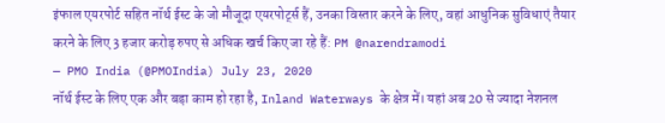इंफाल एयरपोर्ट सहित नॉर्थ ईस्ट के जो मौजूदा एयरपोर्ट्स हैं, उनका विस्तार करने के लिए, वहां आधुनिक सुविधाएं तैयार करने के लिए 3 हजार करोड़ रुपए से अधिक खर्च किए जा रहे हैं: PM @narendramodi
— PMO India (@PMOIndia) July 23, 2020
नॉर्थ ईस्ट के लिए एक और बड़ा काम हो रहा है, Inland Waterways के क्षेत्र में। यहां अब 20 से ज्यादा नेशनल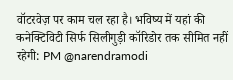वॉटरवेज़ पर काम चल रहा है। भविष्य में यहां की कनेक्टिविटी सिर्फ सिलीगुड़ी कॉरिडोर तक सीमित नहीं रहेगी: PM @narendramodi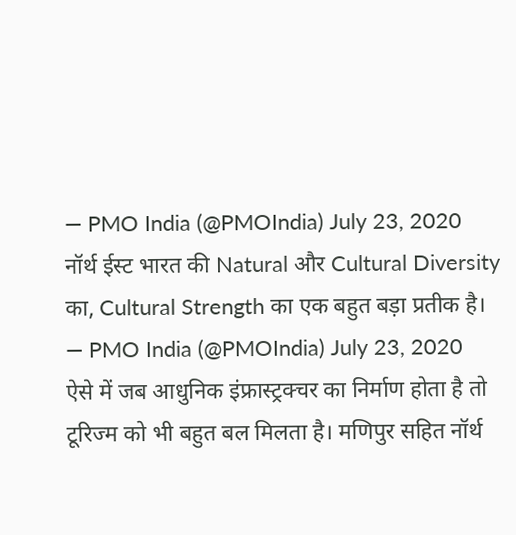— PMO India (@PMOIndia) July 23, 2020
नॉर्थ ईस्ट भारत की Natural और Cultural Diversity का, Cultural Strength का एक बहुत बड़ा प्रतीक है।
— PMO India (@PMOIndia) July 23, 2020
ऐसे में जब आधुनिक इंफ्रास्ट्रक्चर का निर्माण होता है तो टूरिज्म को भी बहुत बल मिलता है। मणिपुर सहित नॉर्थ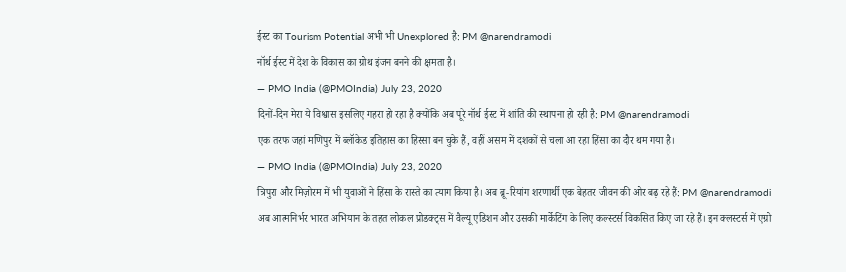ईस्ट का Tourism Potential अभी भी Unexplored है: PM @narendramodi
नॉर्थ ईस्ट में देश के विकास का ग्रोथ इंजन बनने की क्षमता है।
— PMO India (@PMOIndia) July 23, 2020
दिनों-दिन मेरा ये विश्वास इसलिए गहरा हो रहा है क्योंकि अब पूरे नॉर्थ ईस्ट में शांति की स्थापना हो रही है: PM @narendramodi
एक तरफ जहां मणिपुर में ब्लॉकेड इतिहास का हिस्सा बन चुके हैं, वहीं असम में दशकों से चला आ रहा हिंसा का दौर थम गया है।
— PMO India (@PMOIndia) July 23, 2020
त्रिपुरा और मिज़ोरम में भी युवाओं ने हिंसा के रास्ते का त्याग किया है। अब ब्रू-रियांग शरणार्थी एक बेहतर जीवन की ओर बढ़ रहे हैं: PM @narendramodi
अब आत्मनिर्भर भारत अभियान के तहत लोकल प्रोडक्ट्स में वैल्यू एडिशन और उसकी मार्केटिंग के लिए कल्स्टर्स विकसित किए जा रहे हैं। इन क्लस्टर्स में एग्रो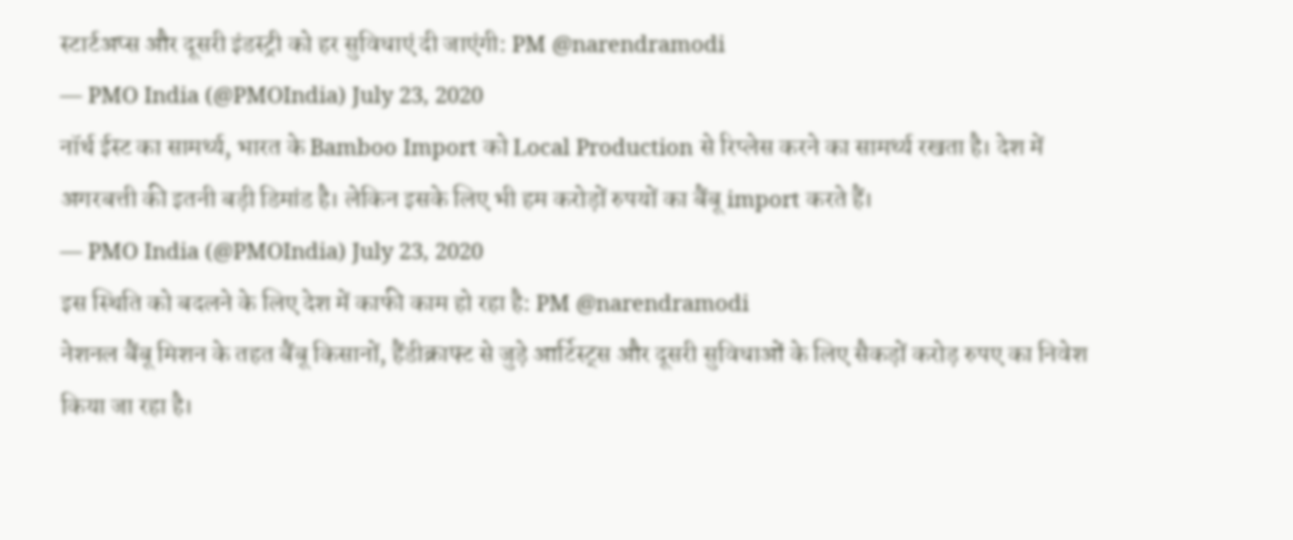स्टार्टअप्स और दूसरी इंडस्ट्री को हर सुविधाएं दी जाएंगी: PM @narendramodi
— PMO India (@PMOIndia) July 23, 2020
नॉर्थ ईस्ट का सामर्थ्य, भारत के Bamboo Import को Local Production से रिप्लेस करने का सामर्थ्य रखता है। देश में अगरबत्ती की इतनी बड़ी डिमांड है। लेकिन इसके लिए भी हम करोड़ों रुपयों का बैंबू import करते हैं।
— PMO India (@PMOIndia) July 23, 2020
इस स्थिति को बदलने के लिए देश में काफी काम हो रहा है: PM @narendramodi
नेशनल बैंबू मिशन के तहत बैंबू किसानों, हैंडीक्राफ्ट से जुड़े आर्टिस्ट्स और दूसरी सुविधाओं के लिए सैकड़ों करोड़ रुपए का निवेश किया जा रहा है।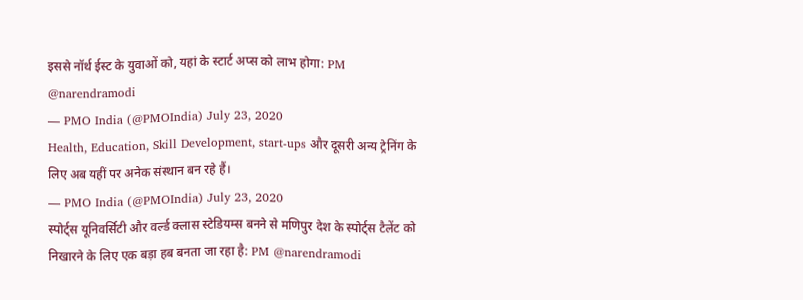इससे नॉर्थ ईस्ट के युवाओं को, यहां के स्टार्ट अप्स को लाभ होगा: PM @narendramodi
— PMO India (@PMOIndia) July 23, 2020
Health, Education, Skill Development, start-ups और दूसरी अन्य ट्रेनिंग के लिए अब यहीं पर अनेक संस्थान बन रहे हैं।
— PMO India (@PMOIndia) July 23, 2020
स्पोर्ट्स यूनिवर्सिटी और वर्ल्ड क्लास स्टेडियम्स बनने से मणिपुर देश के स्पोर्ट्स टैलेंट को निखारने के लिए एक बड़ा हब बनता जा रहा है: PM @narendramodi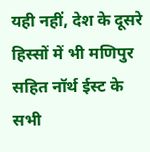यही नहीं, देश के दूसरे हिस्सों में भी मणिपुर सहित नॉर्थ ईस्ट के सभी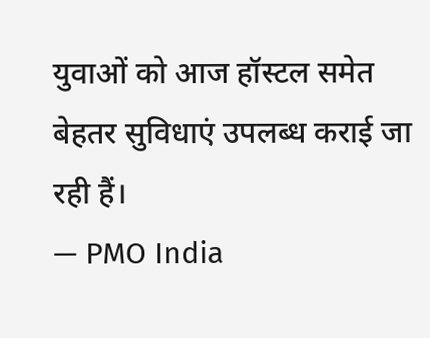युवाओं को आज हॉस्टल समेत बेहतर सुविधाएं उपलब्ध कराई जा रही हैं।
— PMO India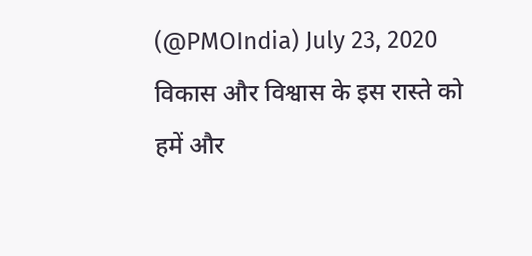(@PMOIndia) July 23, 2020
विकास और विश्वास के इस रास्ते को हमें और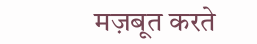मज़बूत करते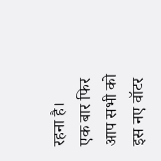रहना है।
एक बार फिर आप सभी को इस नए वॉटर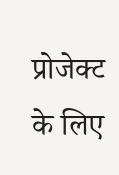प्रोजेक्ट के लिए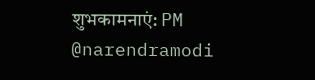शुभकामनाएं: PM @narendramodi